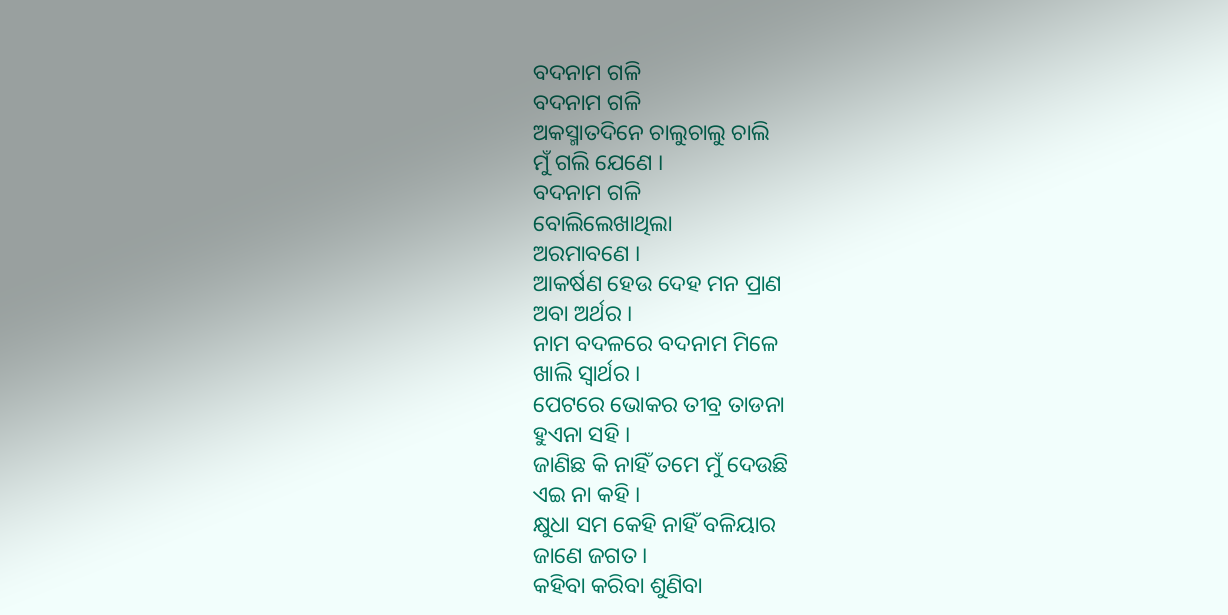ବଦନାମ ଗଳି
ବଦନାମ ଗଳି
ଅକସ୍ମାତଦିନେ ଚାଲୁଚାଲୁ ଚାଲି
ମୁଁ ଗଲି ଯେଣେ ।
ବଦନାମ ଗଳି
ବୋଲିଲେଖାଥିଲା
ଅରମାବଣେ ।
ଆକର୍ଷଣ ହେଉ ଦେହ ମନ ପ୍ରାଣ
ଅବା ଅର୍ଥର ।
ନାମ ବଦଳରେ ବଦନାମ ମିଳେ
ଖାଲି ସ୍ୱାର୍ଥର ।
ପେଟରେ ଭୋକର ତୀବ୍ର ତାଡନା
ହୁଏନା ସହି ।
ଜାଣିଛ କି ନାହିଁ ତମେ ମୁଁ ଦେଉଛି
ଏଇ ନା କହି ।
କ୍ଷୁଧା ସମ କେହି ନାହିଁ ବଳିୟାର
ଜାଣେ ଜଗତ ।
କହିବା କରିବା ଶୁଣିବା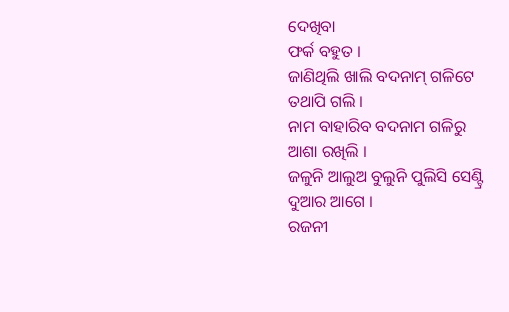ଦେଖିବା
ଫର୍କ ବହୁତ ।
ଜାଣିଥିଲି ଖାଲି ବଦନାମ୍ ଗଳିଟେ
ତଥାପି ଗଲି ।
ନାମ ବାହାରିବ ବଦନାମ ଗଳିରୁ
ଆଶା ରଖିଲି ।
ଜଳୁନି ଆଲୁଅ ବୁଲୁନି ପୁଲିସି ସେଣ୍ଟ୍ରି
ଦୁଆର ଆଗେ ।
ରଜନୀ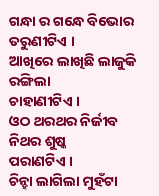ଗନ୍ଧା ର ଗନ୍ଧେ ବିଭୋର
ତରୁଣୀଟିଏ ।
ଆଖିରେ ଲାଖିଛି ଲାଜୁକି ରଙ୍ଗିଲା
ଚାହାଣୀଟିଏ ।
ଓଠ ଥରଥର ନିର୍ଜୀବ ନିଥର ଶୁଷ୍କ
ପରାଣଟିଏ ।
ଚିନ୍ହା ଲାଗିଲା ମୁହଁଟା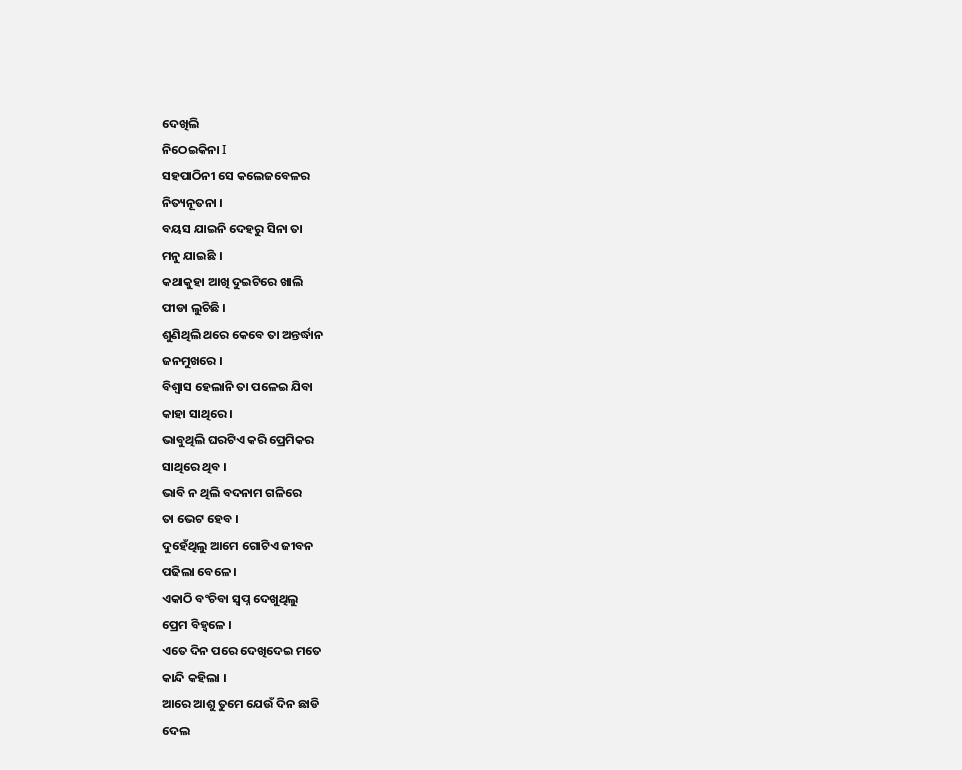ଦେଖିଲି
ନିଠେଇକିନା I
ସହପାଠିନୀ ସେ କଲେଜବେଳର
ନିତ୍ୟନୂତନା ।
ବୟସ ଯାଇନି ଦେହରୁ ସିନା ତା
ମନୁ ଯାଇଛି ।
କଥାକୁହା ଆଖି ଦୁଇଟିରେ ଖାଲି
ପୀଡା ଲୁଚିଛି ।
ଶୁଣିଥିଲି ଥରେ କେବେ ତା ଅନ୍ତର୍ଦ୍ଧାନ
ଜନମୁଖରେ ।
ବିଶ୍ୱାସ ହେଲାନି ତା ପଳେଇ ଯିବା
କାହା ସାଥିରେ ।
ଭାବୁଥିଲି ଘରଟିଏ କରି ପ୍ରେମିକର
ସାଥିରେ ଥିବ ।
ଭାବି ନ ଥିଲି ବଦନାମ ଗଳିରେ
ତା ଭେଟ ହେବ ।
ଦୁହେଁଥିଲୁ ଆମେ ଗୋଟିଏ ଜୀବନ
ପଢିଲା ବେଳେ ।
ଏକାଠି ବଂଚିବା ସ୍ଵପ୍ନ ଦେଖୁଥିଲୁ
ପ୍ରେମ ବିହ୍ଵଳେ ।
ଏତେ ଦିନ ପରେ ଦେଖିଦେଇ ମତେ
କାନ୍ଦି କହିଲା ।
ଆରେ ଆଶୁ ତୁମେ ଯେଉଁ ଦିନ ଛାଡି
ଦେଲ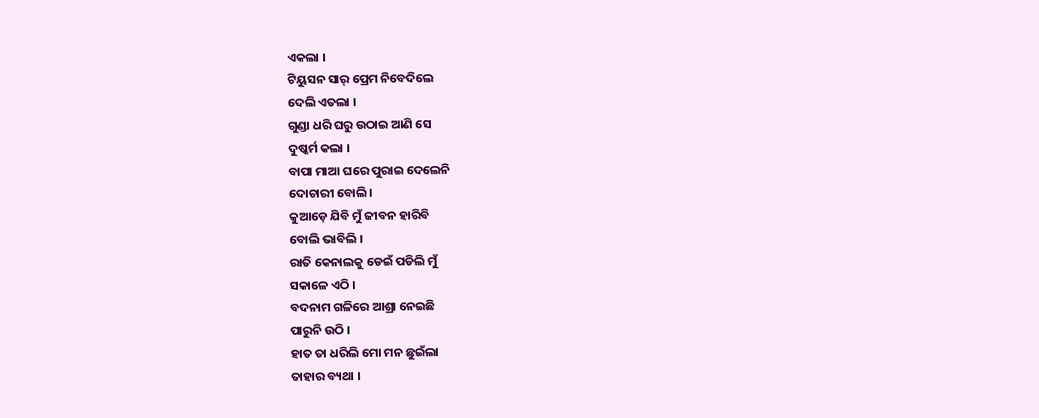ଏକଲା ।
ଟିୟୁସନ ସାର୍ ପ୍ରେମ ନିବେଦିଲେ
ଦେଲି ଏତଲା ।
ଗୁଣ୍ଡା ଧରି ଘରୁ ଉଠାଇ ଆଣି ସେ
ଦୁଷ୍କର୍ମ କଲା ।
ବାପା ମାଆ ଘରେ ପୁରାଇ ଦେଲେନି
ଦୋଚାରୀ ବୋଲି।
କୁଆଡ଼େ ଯିବି ମୁଁ ଜୀବନ ହାରିବି
ବୋଲି ଭାବିଲି ।
ରାତି କେନାଲକୁ ଡେଇଁ ପଡିଲି ମୁଁ
ସକାଳେ ଏଠି ।
ବଦନାମ ଗଳିରେ ଆଶ୍ରା ନେଇଛି
ପାରୁନି ଉଠି ।
ହାତ ତା ଧରିଲି ମୋ ମନ ଛୁଇଁଲା
ତାହାର ବ୍ୟଥା ।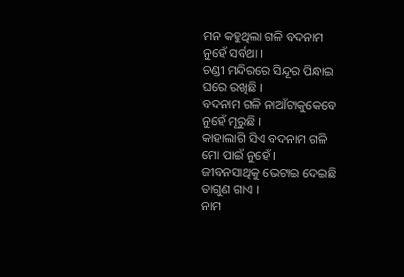ମନ କହୁଥିଲା ଗଳି ବଦନାମ
ନୁହେଁ ସର୍ବଥା ।
ଚଣ୍ଡୀ ମନ୍ଦିରରେ ସିନ୍ଦୂର ପିନ୍ଧାଇ
ଘରେ ରଖିଛି ।
ବଦନାମ ଗଳି ନାଆଁଟାକୁକେବେ
ନୁହେଁ ମୂରୁଛି ।
କାହାଲାଗି ସିଏ ବଦନାମ ଗଳି
ମୋ ପାଇଁ ନୁହେଁ ।
ଜୀବନସାଥିକୁ ଭେଟାଇ ଦେଇଛି
ତାଗୁଣ ଗାଏ ।
ନାମ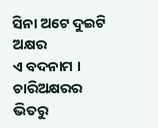ସିନା ଅଟେ ଦୁଇଟି ଅକ୍ଷର
ଏ ବଦନାମ ।
ଚାରିଅକ୍ଷରର
ଭିତରୁ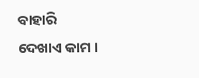ବାହାରି
ଦେଖାଏ କାମ ।